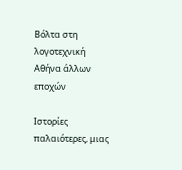Βόλτα στη λογοτεχνική Αθήνα άλλων εποχών

Ιστορίες παλαιότερες, μιας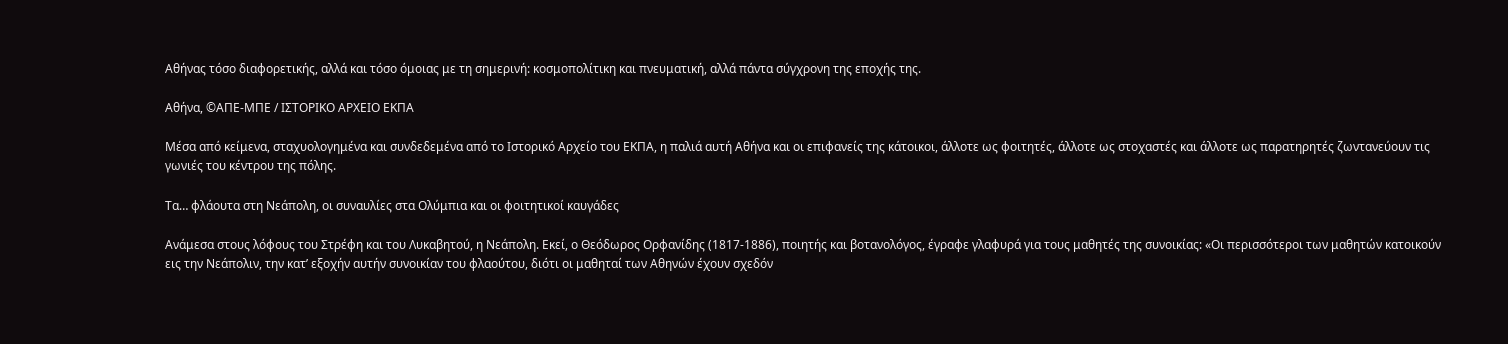Αθήνας τόσο διαφορετικής, αλλά και τόσο όμοιας με τη σημερινή: κοσμοπολίτικη και πνευματική, αλλά πάντα σύγχρονη της εποχής της.

Αθήνα, ©ΑΠΕ-ΜΠΕ / ΙΣΤΟΡΙΚΟ ΑΡΧΕΙΟ ΕΚΠΑ

Μέσα από κείμενα, σταχυολογημένα και συνδεδεμένα από το Ιστορικό Αρχείο του ΕΚΠΑ, η παλιά αυτή Αθήνα και οι επιφανείς της κάτοικοι, άλλοτε ως φοιτητές, άλλοτε ως στοχαστές και άλλοτε ως παρατηρητές ζωντανεύουν τις γωνιές του κέντρου της πόλης.

Τα… φλάουτα στη Νεάπολη, οι συναυλίες στα Ολύμπια και οι φοιτητικοί καυγάδες

Ανάμεσα στους λόφους του Στρέφη και του Λυκαβητού, η Νεάπολη. Εκεί, ο Θεόδωρος Ορφανίδης (1817-1886), ποιητής και βοτανολόγος, έγραφε γλαφυρά για τους μαθητές της συνοικίας: «Οι περισσότεροι των μαθητών κατοικούν εις την Νεάπολιν, την κατ’ εξοχήν αυτήν συνοικίαν του φλαούτου, διότι οι μαθηταί των Αθηνών έχουν σχεδόν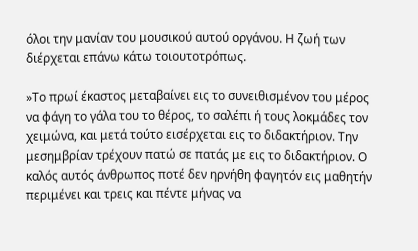όλοι την μανίαν του μουσικού αυτού οργάνου. Η ζωή των διέρχεται επάνω κάτω τοιουτοτρόπως.

»Το πρωί έκαστος μεταβαίνει εις το συνειθισμένον του μέρος να φάγη το γάλα του το θέρος, το σαλέπι ή τους λοκμάδες τον χειμώνα, και μετά τούτο εισέρχεται εις το διδακτήριον. Την μεσημβρίαν τρέχουν πατώ σε πατάς με εις το διδακτήριον. Ο καλός αυτός άνθρωπος ποτέ δεν ηρνήθη φαγητόν εις μαθητήν περιμένει και τρεις και πέντε μήνας να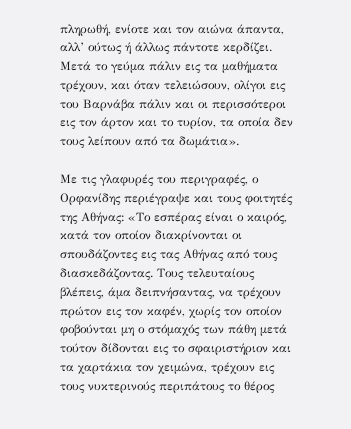πληρωθή, ενίοτε και τον αιώνα άπαντα, αλλ’ ούτως ή άλλως πάντοτε κερδίζει. Μετά το γεύμα πάλιν εις τα μαθήματα τρέχουν, και όταν τελειώσουν, ολίγοι εις του Βαρνάβα πάλιν και οι περισσότεροι εις τον άρτον και το τυρίον, τα οποία δεν τους λείπουν από τα δωμάτια».

Με τις γλαφυρές του περιγραφές, ο Ορφανίδης περιέγραψε και τους φοιτητές της Αθήνας: «Το εσπέρας είναι ο καιρός, κατά τον οποίον διακρίνονται οι σπουδάζοντες εις τας Αθήνας από τους διασκεδάζοντας. Τους τελευταίους βλέπεις, άμα δειπνήσαντας, να τρέχουν πρώτον εις τον καφέν, χωρίς τον οποίον φοβούνται μη ο στόμαχός των πάθη μετά τούτον δίδονται εις το σφαιριστήριον και τα χαρτάκια τον χειμώνα, τρέχουν εις τους νυκτερινούς περιπάτους το θέρος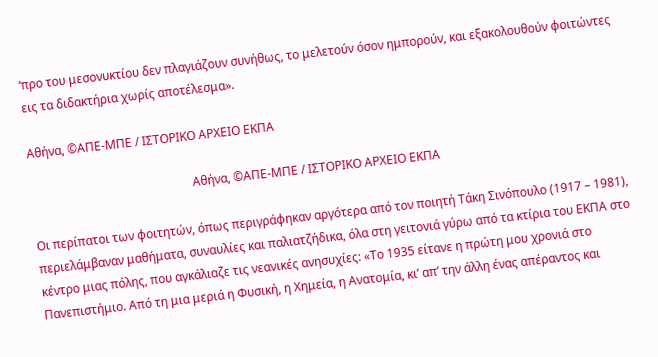‘προ του μεσονυκτίου δεν πλαγιάζουν συνήθως, το μελετούν όσον ημπορούν, και εξακολουθούν φοιτώντες εις τα διδακτήρια χωρίς αποτέλεσμα».

Αθήνα, ©ΑΠΕ-ΜΠΕ / ΙΣΤΟΡΙΚΟ ΑΡΧΕΙΟ ΕΚΠΑ

                                                      Αθήνα, ©ΑΠΕ-ΜΠΕ / ΙΣΤΟΡΙΚΟ ΑΡΧΕΙΟ ΕΚΠΑ

Οι περίπατοι των φοιτητών, όπως περιγράφηκαν αργότερα από τον ποιητή Τάκη Σινόπουλο (1917 – 1981), περιελάμβαναν μαθήματα, συναυλίες και παλιατζήδικα, όλα στη γειτονιά γύρω από τα κτίρια του ΕΚΠΑ στο κέντρο μιας πόλης, που αγκάλιαζε τις νεανικές ανησυχίες: «Το 1935 είτανε η πρώτη μου χρονιά στο Πανεπιστήμιο. Από τη μια μεριά η Φυσική, η Χημεία, η Ανατομία, κι’ απ’ την άλλη ένας απέραντος και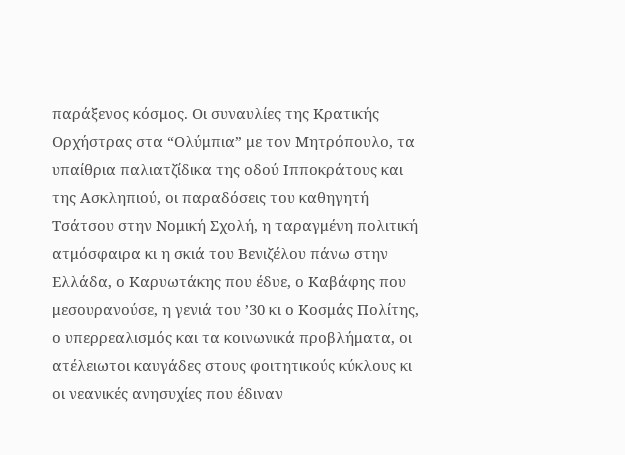παράξενος κόσμος. Οι συναυλίες της Κρατικής Ορχήστρας στα “Ολύμπια” με τον Μητρόπουλο, τα υπαίθρια παλιατζίδικα της οδού Ιπποκράτους και της Ασκληπιού, οι παραδόσεις του καθηγητή Τσάτσου στην Νομική Σχολή, η ταραγμένη πολιτική ατμόσφαιρα κι η σκιά του Βενιζέλου πάνω στην Ελλάδα, ο Καρυωτάκης που έδυε, ο Καβάφης που μεσουρανούσε, η γενιά του ’30 κι ο Κοσμάς Πολίτης, ο υπερρεαλισμός και τα κοινωνικά προβλήματα, οι ατέλειωτοι καυγάδες στους φοιτητικούς κύκλους κι οι νεανικές ανησυχίες που έδιναν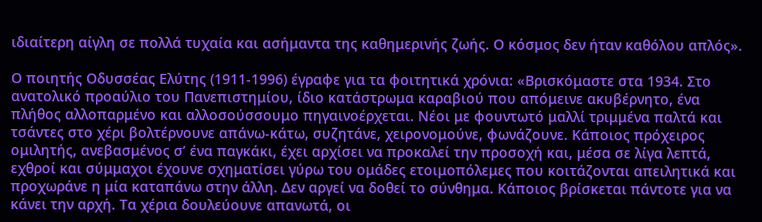ιδιαίτερη αίγλη σε πολλά τυχαία και ασήμαντα της καθημερινής ζωής. Ο κόσμος δεν ήταν καθόλου απλός».

Ο ποιητής Οδυσσέας Ελύτης (1911-1996) έγραφε για τα φοιτητικά χρόνια: «Βρισκόμαστε στα 1934. Στο ανατολικό προαύλιο του Πανεπιστημίου, ίδιο κατάστρωμα καραβιού που απόμεινε ακυβέρνητο, ένα πλήθος αλλοπαρμένο και αλλοσούσσουμο πηγαινοέρχεται. Νέοι με φουντωτό μαλλί τριμμένα παλτά και τσάντες στο χέρι βολτέρνουνε απάνω-κάτω, συζητάνε, χειρονομούνε, φωνάζουνε. Κάποιος πρόχειρος ομιλητής, ανεβασμένος σ’ ένα παγκάκι, έχει αρχίσει να προκαλεί την προσοχή και, μέσα σε λίγα λεπτά, εχθροί και σύμμαχοι έχουνε σχηματίσει γύρω του ομάδες ετοιμοπόλεμες που κοιτάζονται απειλητικά και προχωράνε η μία καταπάνω στην άλλη. Δεν αργεί να δοθεί το σύνθημα. Κάποιος βρίσκεται πάντοτε για να κάνει την αρχή. Τα χέρια δουλεύουνε απανωτά, οι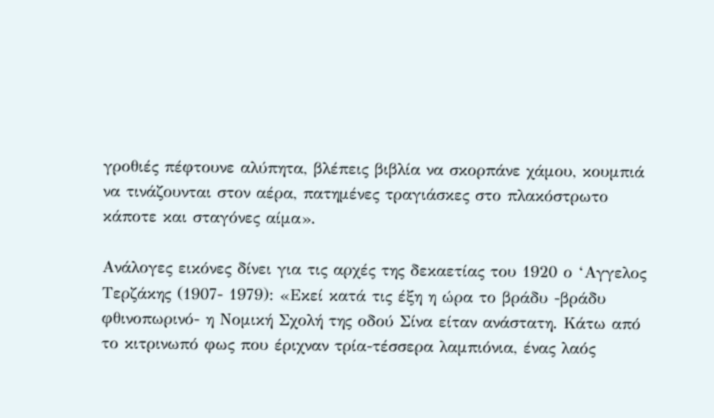γροθιές πέφτουνε αλύπητα, βλέπεις βιβλία να σκορπάνε χάμου, κουμπιά να τινάζουνται στον αέρα, πατημένες τραγιάσκες στο πλακόστρωτο κάποτε και σταγόνες αίμα».

Ανάλογες εικόνες δίνει για τις αρχές της δεκαετίας του 1920 ο ‘Αγγελος Τερζάκης (1907- 1979): «Εκεί κατά τις έξη η ώρα το βράδυ -βράδυ φθινοπωρινό- η Νομική Σχολή της οδού Σίνα είταν ανάστατη. Κάτω από το κιτρινωπό φως που έριχναν τρία-τέσσερα λαμπιόνια, ένας λαός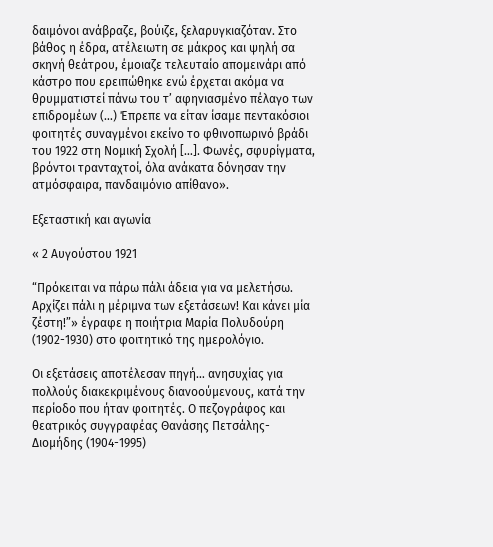δαιμόνοι ανάβραζε, βούιζε, ξελαρυγκιαζόταν. Στο βάθος η έδρα, ατέλειωτη σε μάκρος και ψηλή σα σκηνή θεάτρου, έμοιαζε τελευταίο απομεινάρι από κάστρο που ερειπώθηκε ενώ έρχεται ακόμα να θρυμματιστεί πάνω του τ’ αφηνιασμένο πέλαγο των επιδρομέων (…) Έπρεπε να είταν ίσαμε πεντακόσιοι φοιτητές συναγμένοι εκείνο το φθινοπωρινό βράδι του 1922 στη Νομική Σχολή […]. Φωνές, σφυρίγματα, βρόντοι τρανταχτοί, όλα ανάκατα δόνησαν την ατμόσφαιρα, πανδαιμόνιο απίθανο».

Εξεταστική και αγωνία

« 2 Αυγούστου 1921

“Πρόκειται να πάρω πάλι άδεια για να μελετήσω. Αρχίζει πάλι η μέριμνα των εξετάσεων! Και κάνει μία ζέστη!”» έγραφε η ποιήτρια Μαρία Πολυδούρη (1902-1930) στο φοιτητικό της ημερολόγιο.

Οι εξετάσεις αποτέλεσαν πηγή… ανησυχίας για πολλούς διακεκριμένους διανοούμενους, κατά την περίοδο που ήταν φοιτητές. Ο πεζογράφος και θεατρικός συγγραφέας Θανάσης Πετσάλης-Διομήδης (1904-1995)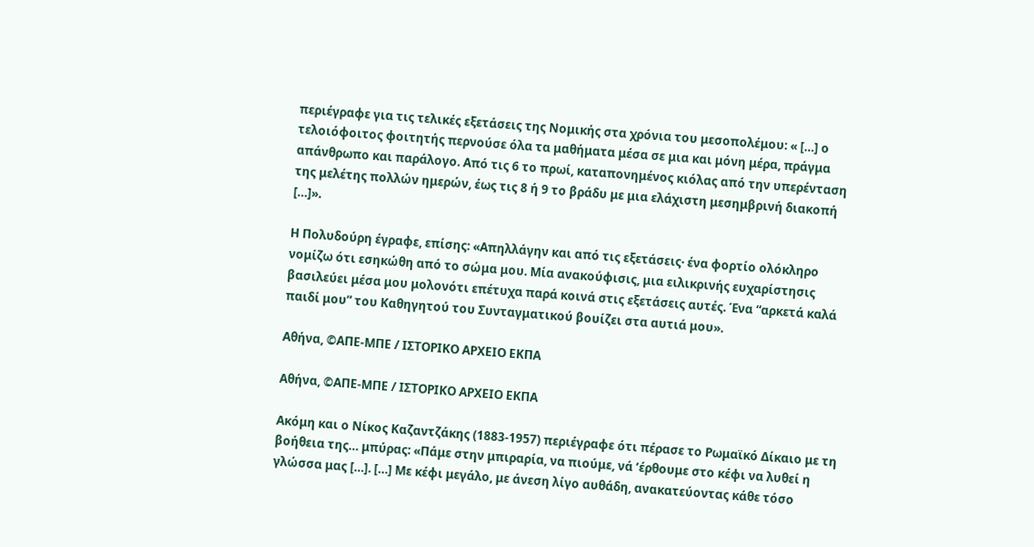περιέγραφε για τις τελικές εξετάσεις της Νομικής στα χρόνια του μεσοπολέμου: « […] ο τελοιόφοιτος φοιτητής περνούσε όλα τα μαθήματα μέσα σε μια και μόνη μέρα, πράγμα απάνθρωπο και παράλογο. Από τις 6 το πρωί, καταπονημένος κιόλας από την υπερένταση της μελέτης πολλών ημερών, έως τις 8 ή 9 το βράδυ με μια ελάχιστη μεσημβρινή διακοπή […]».

Η Πολυδούρη έγραφε, επίσης: «Απηλλάγην και από τις εξετάσεις· ένα φορτίο ολόκληρο νομίζω ότι εσηκώθη από το σώμα μου. Μία ανακούφισις, μια ειλικρινής ευχαρίστησις βασιλεύει μέσα μου μολονότι επέτυχα παρά κοινά στις εξετάσεις αυτές. Ένα “αρκετά καλά παιδί μου” του Καθηγητού του Συνταγματικού βουίζει στα αυτιά μου».

Αθήνα, ©ΑΠΕ-ΜΠΕ / ΙΣΤΟΡΙΚΟ ΑΡΧΕΙΟ ΕΚΠΑ

Αθήνα, ©ΑΠΕ-ΜΠΕ / ΙΣΤΟΡΙΚΟ ΑΡΧΕΙΟ ΕΚΠΑ

Ακόμη και ο Νίκος Καζαντζάκης (1883-1957) περιέγραφε ότι πέρασε το Ρωμαϊκό Δίκαιο με τη βοήθεια της… μπύρας: «Πάμε στην μπιραρία, να πιούμε, νά ‘έρθουμε στο κέφι να λυθεί η γλώσσα μας […]. […] Με κέφι μεγάλο, με άνεση λίγο αυθάδη, ανακατεύοντας κάθε τόσο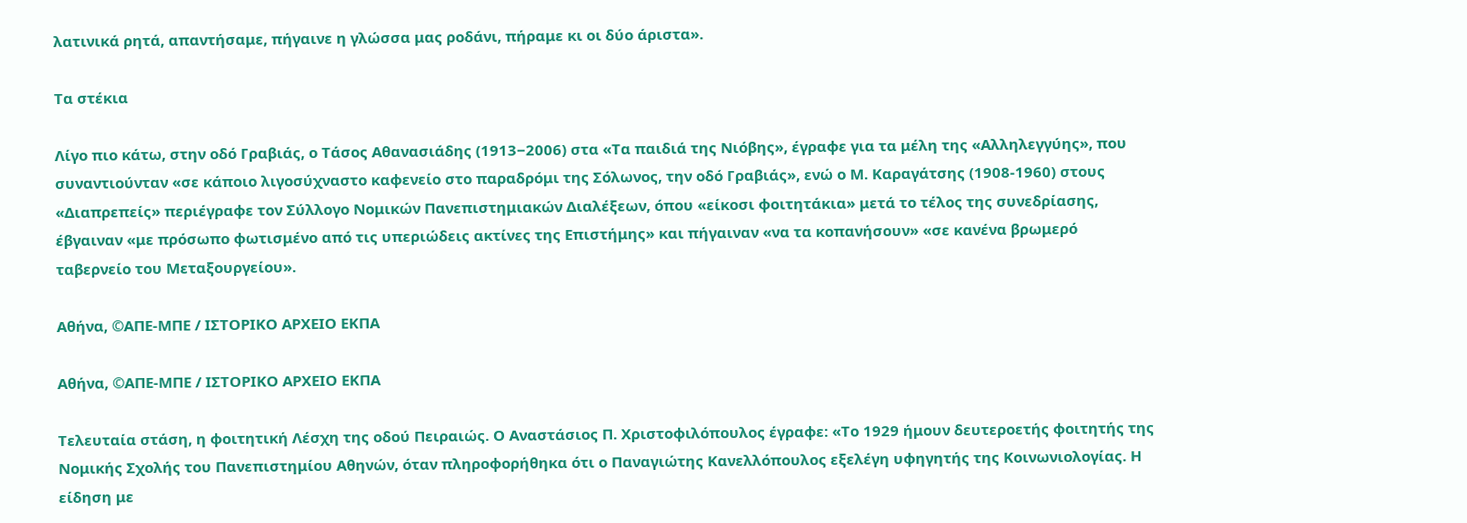λατινικά ρητά, απαντήσαμε, πήγαινε η γλώσσα μας ροδάνι, πήραμε κι οι δύο άριστα».

Τα στέκια

Λίγο πιο κάτω, στην οδό Γραβιάς, ο Τάσος Αθανασιάδης (1913−2006) στα «Τα παιδιά της Νιόβης», έγραφε για τα μέλη της «Αλληλεγγύης», που συναντιούνταν «σε κάποιο λιγοσύχναστο καφενείο στο παραδρόμι της Σόλωνος, την οδό Γραβιάς», ενώ ο Μ. Καραγάτσης (1908-1960) στους «Διαπρεπείς» περιέγραφε τον Σύλλογο Νομικών Πανεπιστημιακών Διαλέξεων, όπου «είκοσι φοιτητάκια» μετά το τέλος της συνεδρίασης, έβγαιναν «με πρόσωπο φωτισμένο από τις υπεριώδεις ακτίνες της Επιστήμης» και πήγαιναν «να τα κοπανήσουν» «σε κανένα βρωμερό ταβερνείο του Μεταξουργείου».

Αθήνα, ©ΑΠΕ-ΜΠΕ / ΙΣΤΟΡΙΚΟ ΑΡΧΕΙΟ ΕΚΠΑ

Αθήνα, ©ΑΠΕ-ΜΠΕ / ΙΣΤΟΡΙΚΟ ΑΡΧΕΙΟ ΕΚΠΑ

Τελευταία στάση, η φοιτητική Λέσχη της οδού Πειραιώς. Ο Αναστάσιος Π. Χριστοφιλόπουλος έγραφε: «Το 1929 ήμουν δευτεροετής φοιτητής της Νομικής Σχολής του Πανεπιστημίου Αθηνών, όταν πληροφορήθηκα ότι ο Παναγιώτης Κανελλόπουλος εξελέγη υφηγητής της Κοινωνιολογίας. Η είδηση με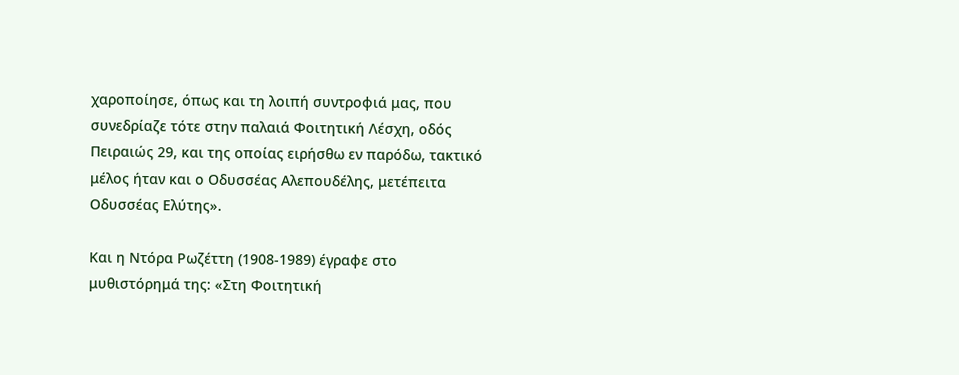χαροποίησε, όπως και τη λοιπή συντροφιά μας, που συνεδρίαζε τότε στην παλαιά Φοιτητική Λέσχη, οδός Πειραιώς 29, και της οποίας ειρήσθω εν παρόδω, τακτικό μέλος ήταν και ο Οδυσσέας Αλεπουδέλης, μετέπειτα Οδυσσέας Ελύτης».

Και η Ντόρα Ρωζέττη (1908-1989) έγραφε στο μυθιστόρημά της: «Στη Φοιτητική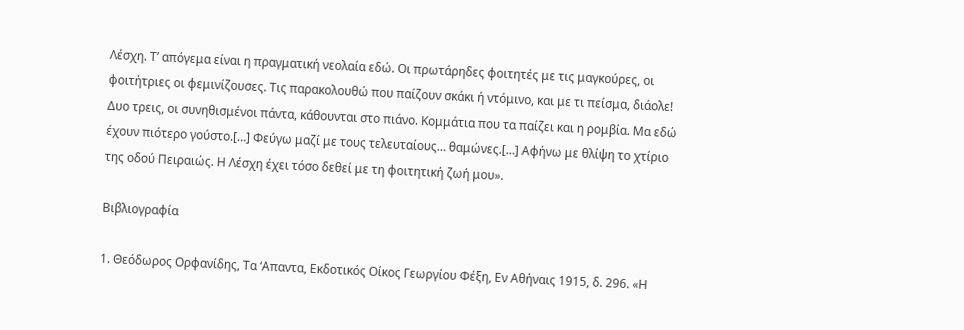Λέσχη. Τ’ απόγεμα είναι η πραγματική νεολαία εδώ. Οι πρωτάρηδες φοιτητές με τις μαγκούρες, οι φοιτήτριες οι φεμινίζουσες. Τις παρακολουθώ που παίζουν σκάκι ή ντόμινο, και με τι πείσμα, διάολε! Δυο τρεις, οι συνηθισμένοι πάντα, κάθουνται στο πιάνο. Κομμάτια που τα παίζει και η ρομβία. Μα εδώ έχουν πιότερο γούστο.[…] Φεύγω μαζί με τους τελευταίους… θαμώνες.[…] Αφήνω με θλίψη το χτίριο της οδού Πειραιώς. Η Λέσχη έχει τόσο δεθεί με τη φοιτητική ζωή μου».

Βιβλιογραφία

1. Θεόδωρος Ορφανίδης, Τα ‘Απαντα, Εκδοτικός Οίκος Γεωργίου Φέξη, Εν Αθήναις 1915, δ. 296. «Η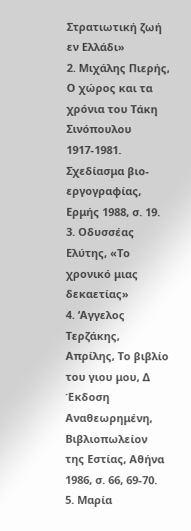Στρατιωτική ζωή εν Ελλάδι»
2. Μιχάλης Πιερής, Ο χώρος και τα χρόνια του Τάκη Σινόπουλου 1917-1981. Σχεδίασμα βιο-εργογραφίας, Ερμής 1988, σ. 19.
3. Οδυσσέας Ελύτης, «Το χρονικό μιας δεκαετίας»
4. ‘Αγγελος Τερζάκης, Απρίλης, Το βιβλίο του γιου μου, Δ Έκδοση Αναθεωρημένη, Βιβλιοπωλείον της Εστίας, Αθήνα 1986, σ. 66, 69-70.
5. Μαρία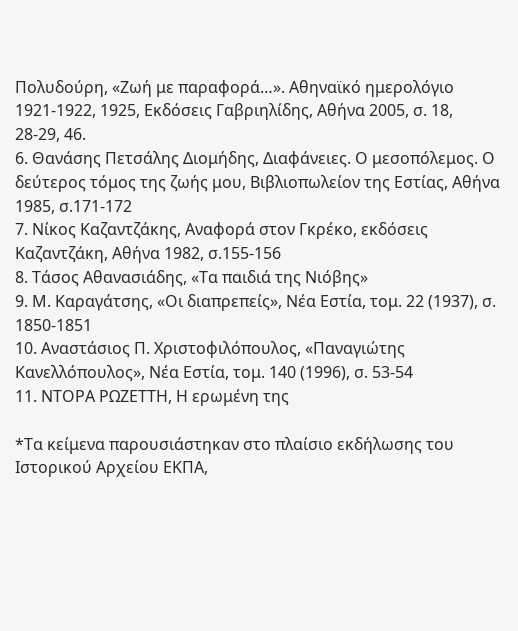Πολυδούρη, «Ζωή με παραφορά…». Αθηναϊκό ημερολόγιο 1921-1922, 1925, Εκδόσεις Γαβριηλίδης, Αθήνα 2005, σ. 18, 28-29, 46.
6. Θανάσης Πετσάλης Διομήδης, Διαφάνειες. Ο μεσοπόλεμος. Ο δεύτερος τόμος της ζωής μου, Βιβλιοπωλείον της Εστίας, Αθήνα 1985, σ.171-172
7. Νίκος Καζαντζάκης, Αναφορά στον Γκρέκο, εκδόσεις Καζαντζάκη, Αθήνα 1982, σ.155-156
8. Τάσος Αθανασιάδης, «Τα παιδιά της Νιόβης»
9. Μ. Καραγάτσης, «Οι διαπρεπείς», Νέα Εστία, τομ. 22 (1937), σ. 1850-1851
10. Αναστάσιος Π. Χριστοφιλόπουλος, «Παναγιώτης Κανελλόπουλος», Νέα Εστία, τομ. 140 (1996), σ. 53-54
11. ΝΤΟΡΑ ΡΩΖΕΤΤΗ, Η ερωμένη της

*Τα κείμενα παρουσιάστηκαν στο πλαίσιο εκδήλωσης του Ιστορικού Αρχείου ΕΚΠΑ,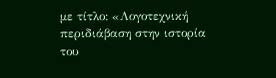με τίτλο: «Λογοτεχνική περιδιάβαση στην ιστορία του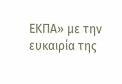ΕΚΠΑ» με την ευκαιρία της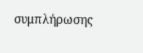συμπλήρωσης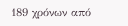189 χρόνων από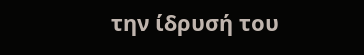την ίδρυσή του